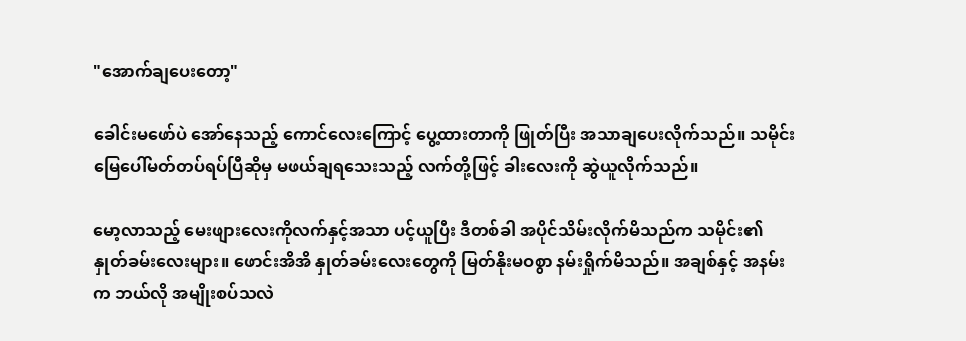"အောက်ချပေးတော့"

ခေါင်းမဖော်ပဲ အော်နေသည့် ကောင်လေးကြောင့် ပွေ့ထားတာကို ဖြုတ်ပြီး အသာချပေးလိုက်သည်။ သမိုင်း မြေပေါ်မတ်တပ်ရပ်ပြီဆိုမှ မဖယ်ချရသေးသည့် လက်တို့ဖြင့် ခါးလေးကို ဆွဲယူလိုက်သည်။

မော့လာသည့် မေးဖျားလေးကိုလက်နှင့်အသာ ပင့်ယူပြီး ဒီတစ်ခါ အပိုင်သိမ်းလိုက်မိသည်က သမိုင်း၏ နှုတ်ခမ်းလေးများ။ ဖောင်းအိအိ နှုတ်ခမ်းလေးတွေကို မြတ်နိုးမဝစွာ နမ်းရှိုက်မိသည်။ အချစ်နှင့် အနမ်းက ဘယ်လို အမျိုးစပ်သလဲ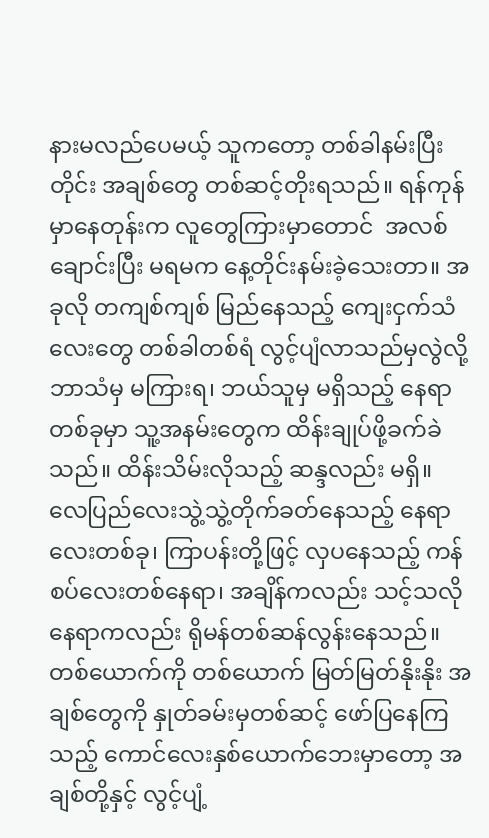နားမလည်ပေမယ့် သူကတော့ တစ်ခါနမ်းပြီးတိုင်း အချစ်တွေ တစ်ဆင့်တိုးရသည်။ ရန်ကုန်မှာနေတုန်းက လူတွေကြားမှာတောင်  အလစ်ချောင်းပြီး မရမက နေ့တိုင်းနမ်းခဲ့သေးတာ။ အခုလို တကျစ်ကျစ် မြည်နေသည့် ကျေးငှက်သံလေးတွေ တစ်ခါတစ်ရံ လွင့်ပျံလာသည်မှလွဲလို့ ဘာသံမှ မကြားရ၊ ဘယ်သူမှ မရှိသည့် နေရာတစ်ခုမှာ သူ့အနမ်းတွေက ထိန်းချုပ်ဖို့ခက်ခဲသည်။ ထိန်းသိမ်းလိုသည့် ဆန္ဒလည်း မရှိ။ လေပြည်လေးသွဲ့သွဲ့တိုက်ခတ်နေသည့် နေရာလေးတစ်ခု၊ ကြာပန်းတို့ဖြင့် လှပနေသည့် ကန်စပ်လေးတစ်နေရာ၊ အချိန်ကလည်း သင့်သလို နေရာကလည်း ရိုမန်တစ်ဆန်လွန်းနေသည်။ တစ်ယောက်ကို တစ်ယောက် မြတ်မြတ်နိုးနိုး အချစ်တွေကို နှုတ်ခမ်းမှတစ်ဆင့် ဖော်ပြနေကြသည့် ကောင်လေးနှစ်ယောက်ဘေးမှာတော့ အချစ်တို့နှင့် လွင့်ပျံ့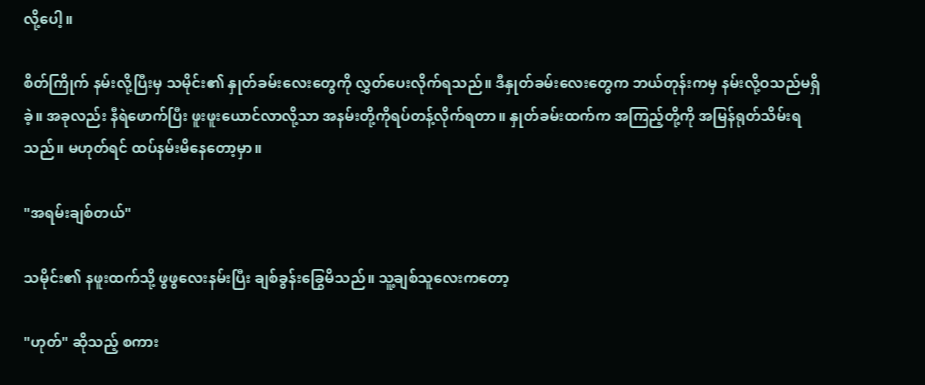လို့ပေါ့။

စိတ်ကြိုက် နမ်းလို့ပြီးမှ သမိုင်း၏ နှုတ်ခမ်းလေးတွေကို လွှတ်ပေးလိုက်ရသည်။ ဒီနှုတ်ခမ်းလေးတွေက ဘယ်တုန်းကမှ နမ်းလို့ဝသည်မရှိခဲ့။ အခုလည်း နီရဲဖောက်ပြီး ဖူးဖူးယောင်လာလို့သာ အနမ်းတို့ကိုရပ်တန့်လိုက်ရတာ။ နှုတ်ခမ်းထက်က အကြည့်တို့ကို အမြန်ရုတ်သိမ်းရသည်။ မဟုတ်ရင် ထပ်နမ်းမိနေတော့မှာ။

"အရမ်းချစ်တယ်"

သမိုင်း၏ နဖူးထက်သို့ ဖွဖွလေးနမ်းပြီး ချစ်ခွန်းခြွေမိသည်။ သူ့ချစ်သူလေးကတော့

"ဟုတ်" ဆိုသည့် စကား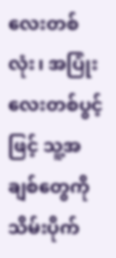လေးတစ်လုံး၊ အပြုံးလေးတစ်ပွင့်ဖြင့် သူ့အချစ်တွေကို သိမ်းပိုက်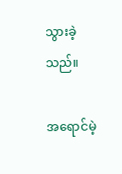သွားခဲ့သည်။

အရောင်မဲ့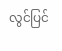လွင်ပြင်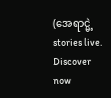(အေရာင္မဲ့ stories live. Discover now